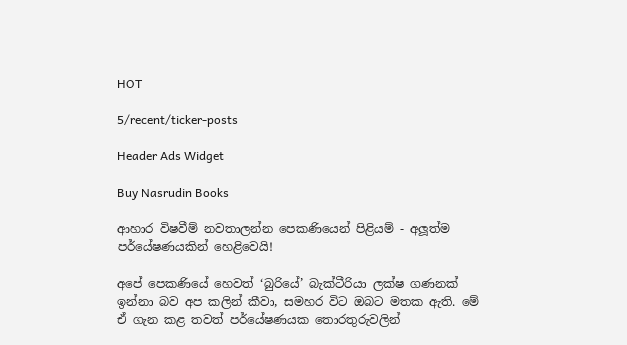HOT

5/recent/ticker-posts

Header Ads Widget

Buy Nasrudin Books

ආහාර විෂවීම් නවතාලන්න පෙකණියෙන් පිළියම් - අලූත්ම පර්යේෂණයකින් හෙළිවෙයි!

අපේ පෙකණියේ හෙවත් ‘බුරියේ’ බැක්ටීරියා ලක්ෂ ගණනක් ඉන්නා බව අප කලින් කීවා, සමහර විට ඔබට මතක ඇති. මේ ඒ ගැන කළ තවත් පර්යේෂණයක තොරතුරුවලින්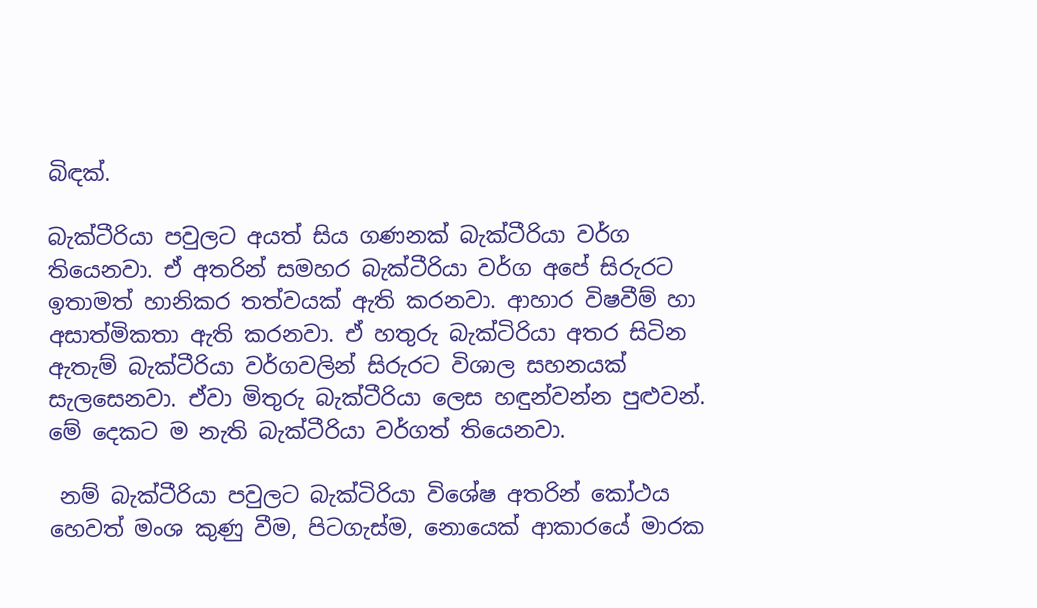බිඳක්.

බැක්ටීරියා පවුලට අයත් සිය ගණනක් බැක්ටීරියා වර්ග තියෙනවා. ඒ අතරින් සමහර බැක්ටීරියා වර්ග අපේ සිරුරට ඉතාමත් හානිකර තත්වයක් ඇති කරනවා. ආහාර විෂවීම් හා අසාත්මිකතා ඇති කරනවා. ඒ හතුරු බැක්ටිරියා අතර සිටින ඇතැම් බැක්ටීරියා වර්ගවලින් සිරුරට විශාල සහනයක් සැලසෙනවා. ඒවා මිතුරු බැක්ටීරියා ලෙස හඳුන්වන්න පුළුවන්. මේ දෙකට ම නැති බැක්ටීරියා වර්ගත් තියෙනවා.

 නම් බැක්ටීරියා පවුලට බැක්ටිරියා විශේෂ අතරින් කෝථය හෙවත් මංශ කුණු වීම, පිටගැස්ම, නොයෙක් ආකාරයේ මාරක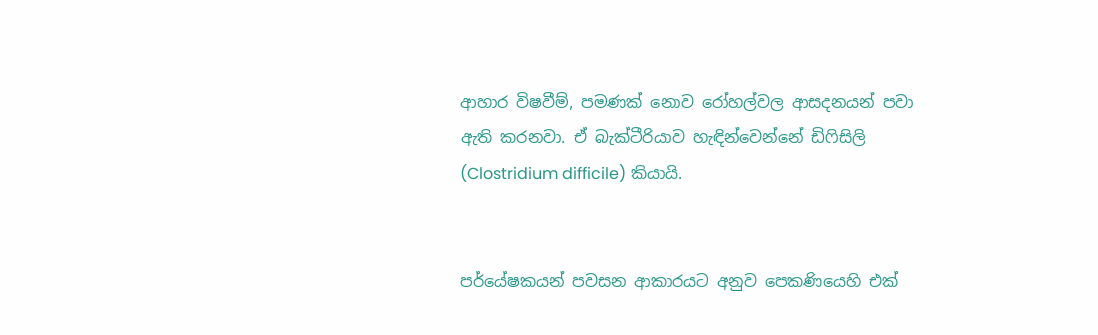ආහාර විෂවීම්, පමණක් නොව රෝහල්වල ආසදනයන් පවා ඇති කරනවා. ඒ බැක්ටීරියාව හැඳින්වෙන්නේ ඩිෆිසිලි (Clostridium difficile) කියායි.


පර්යේෂකයන් පවසන ආකාරයට අනුව පෙකණියෙහි එක්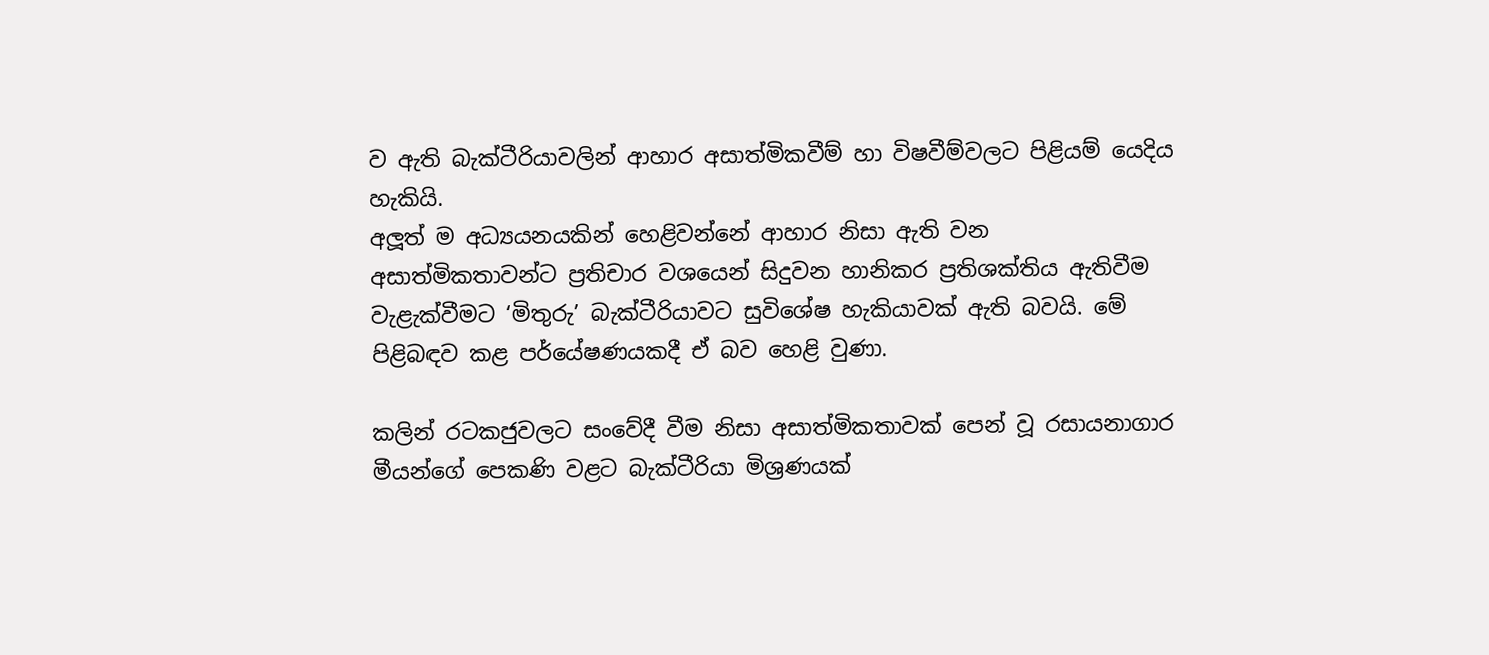ව ඇති බැක්ටීරියාවලින් ආහාර අසාත්මිකවීම් හා විෂවීම්වලට පිළියම් යෙදිය හැකියි.
අලූත් ම අධ්‍යයනයකින් හෙළිවන්නේ ආහාර නිසා ඇති වන අසාත්මිකතාවන්ට ප්‍රතිචාර වශයෙන් සිදුවන හානිකර ප්‍රතිශක්තිය ඇතිවීම වැළැක්වීමට ‘මිතුරු’ බැක්ටීරියාවට සුවිශේෂ හැකියාවක් ඇති බවයි. මේ පිළිබඳව කළ පර්යේෂණයකදී ඒ බව හෙළි වුණා.

කලින් රටකජුවලට සංවේදී වීම නිසා අසාත්මිකතාවක් පෙන් වූ රසායනාගාර මීයන්ගේ පෙකණි වළට බැක්ටීරියා මිශ්‍රණයක්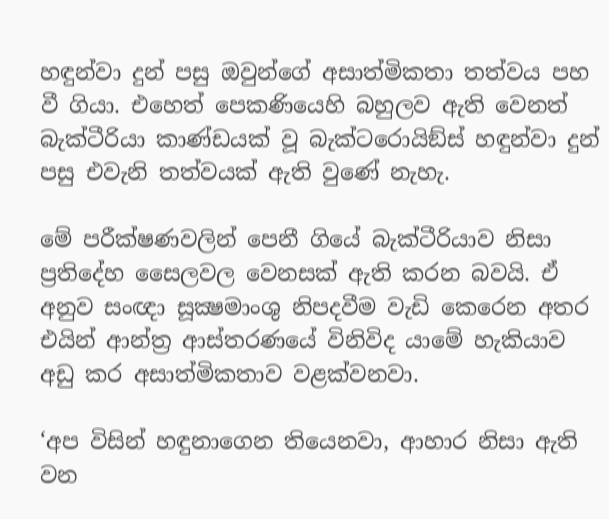හඳුන්වා දුන් පසු ඔවුන්ගේ අසාත්මිකතා තත්වය පහ වී ගියා. එහෙත් පෙකණියෙහි බහුලව ඇති වෙනත් බැක්ටීරියා කාණ්ඩයක් වූ බැක්ටරොයිඞ්ස් හඳුන්වා දුන් පසු එවැනි තත්වයක් ඇති වුණේ නැහැ.

මේ පරීක්ෂණවලින් පෙනී ගියේ බැක්ටීරියාව නිසා ප්‍රතිදේහ සෛලවල වෙනසක් ඇති කරන බවයි. ඒ අනුව සංඥා සූක්‍ෂමාංශු නිපදවීම වැඩි කෙරෙන අතර එයින් ආන්ත්‍ර ආස්තරණයේ විනිවිද යාමේ හැකියාව අඩු කර අසාත්මිකතාව වළක්වනවා.

‘අප විසින් හඳුනාගෙන තියෙනවා, ආහාර නිසා ඇති වන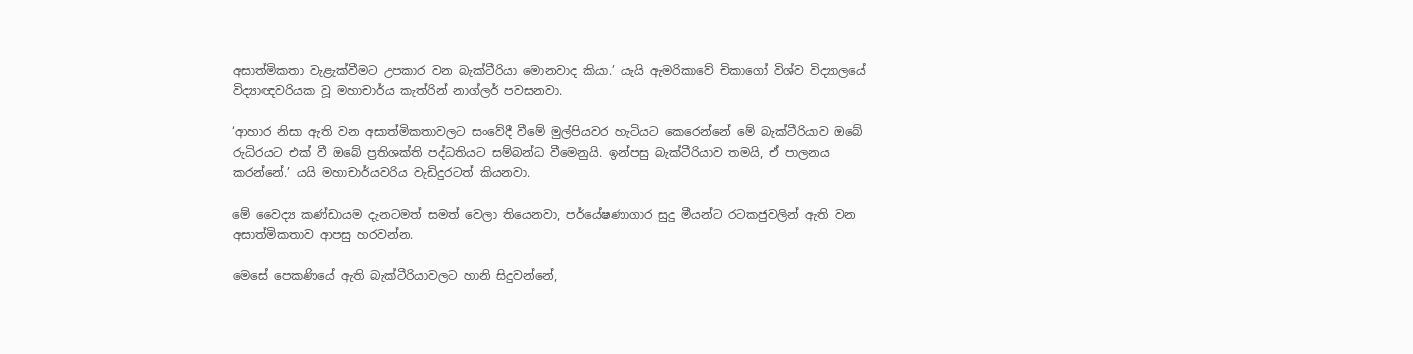අසාත්මිකතා වැළැක්වීමට උපකාර වන බැක්ටීරියා මොනවාද කියා.’ යැයි ඇමරිකාවේ චිකාගෝ විශ්ව විද්‍යාලයේ විද්‍යාඥවරියක වූ මහාචාර්ය කැත්රින් නාග්ලර් පවසනවා.

‘ආහාර නිසා ඇති වන අසාත්මිකතාවලට සංවේදී වීමේ මුල්පියවර හැටියට කෙරෙන්නේ මේ බැක්ටීරියාව ඔබේ රුධිරයට එක් වී ඔබේ ප්‍රතිශක්ති පද්ධතියට සම්බන්ධ වීමෙනුයි. ඉන්පසු බැක්ටීරියාව තමයි, ඒ පාලනය කරන්නේ.’ යයි මහාචාර්යවරිය වැඩිදුරටත් කියනවා.

මේ වෛද්‍ය කණ්ඩායම දැනටමත් සමත් වෙලා තියෙනවා, පර්යේෂණාගාර සුදු මීයන්ට රටකජුවලින් ඇති වන අසාත්මිකතාව ආපසු හරවන්න.

මෙසේ පෙකණියේ ඇති බැක්ටීරියාවලට හානි සිදුවන්නේ,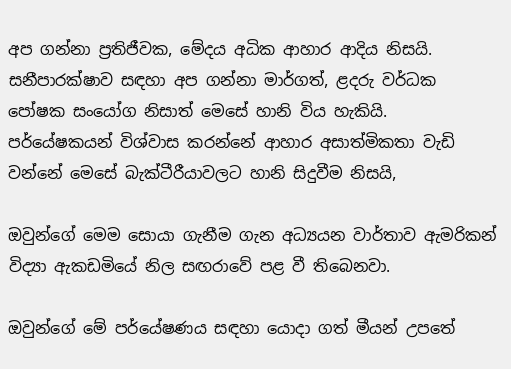අප ගන්නා ප්‍රතිජීවක, මේදය අධික ආහාර ආදිය නිසයි. සනීපාරක්ෂාව සඳහා අප ගන්නා මාර්ගත්, ළදරු වර්ධක පෝෂක සංයෝග නිසාත් මෙසේ හානි විය හැකියි. පර්යේෂකයන් විශ්වාස කරන්නේ ආහාර අසාත්මිකතා වැඩි වන්නේ මෙසේ බැක්ටීරීයාවලට හානි සිදුවීම නිසයි,

ඔවුන්ගේ මෙම සොයා ගැනීම ගැන අධ්‍යයන වාර්තාව ඇමරිකන් විද්‍යා ඇකඩමියේ නිල සඟරාවේ පළ වී තිබෙනවා.

ඔවුන්ගේ මේ පර්යේෂණය සඳහා යොදා ගත් මීයන් උපතේ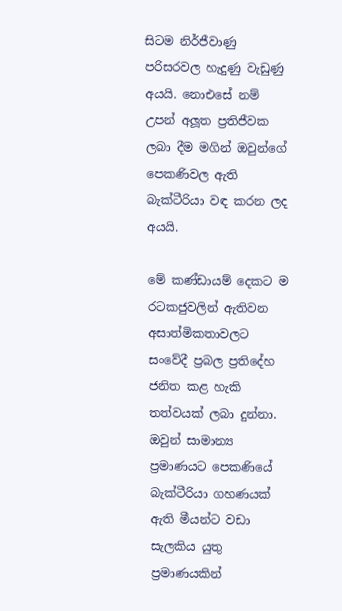සිටම නිර්ජීවාණු පරිසරවල හැදුණු වැඩුණු අයයි. නොඑසේ නම් උපන් අලූත ප්‍රතිජීවක ලබා දීම මගින් ඔවුන්ගේ පෙකණිවල ඇති බැක්ටීරියා වඳ කරන ලද අයයි.

මේ කණ්ඩායම් දෙකට ම රටකජුවලින් ඇතිවන අසාත්මිකතාවලට සංවේදී ප්‍රබල ප්‍රතිදේහ ජනිත කළ හැකි තත්වයක් ලබා දුන්නා. ඔවුන් සාමාන්‍ය ප්‍රමාණයට පෙකණියේ බැක්ටීරියා ගහණයක් ඇති මීයන්ට වඩා සැලකිය යුතු ප්‍රමාණයකින්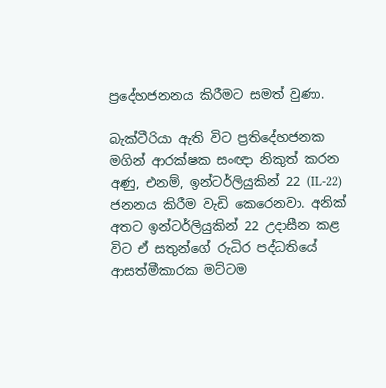ප්‍රදේහජනනය කිරීමට සමත් වුණා.

බැක්ටීරියා ඇති විට ප්‍රතිදේහජනක මගින් ආරක්ෂක සංඥා නිකුත් කරන අණු, එනම්, ඉන්ටර්ලියුකින් 22 (IL-22) ජනනය කිරීම වැඩි කෙරෙනවා. අනික් අතට ඉන්ටර්ලියුකින් 22 උදාසීන කළ විට ඒ සතුන්ගේ රුධිර පද්ධතියේ ආසත්මීකාරක මට්ටම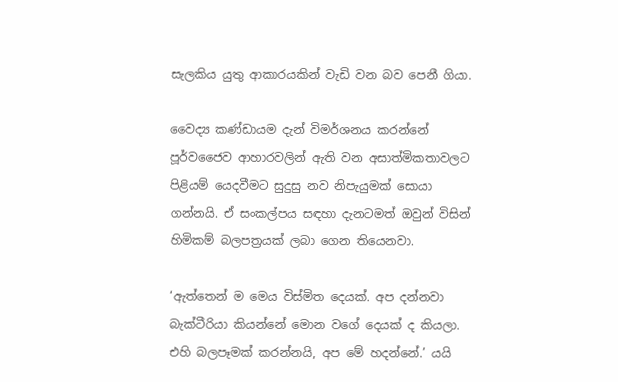සැලකිය යුතු ආකාරයකින් වැඩි වන බව පෙනී ගියා.

වෛද්‍ය කණ්ඩායම දැන් විමර්ශනය කරන්නේ පූර්වජෛව ආහාරවලින් ඇති වන අසාත්මිකතාවලට පිළියම් යෙදවීමට සුදුසු නව නිපැයුමක් සොයා ගන්නයි. ඒ සංකල්පය සඳහා දැනටමත් ඔවුන් විසින් හිමිකම් බලපත්‍රයක් ලබා ගෙන තියෙනවා.

‘ඇත්තෙන් ම මෙය විස්මිත දෙයක්. අප දන්නවා බැක්ටීරියා කියන්නේ මොන වගේ දෙයක් ද කියලා. එහි බලපෑමක් කරන්නයි, අප මේ හදන්නේ.’ යයි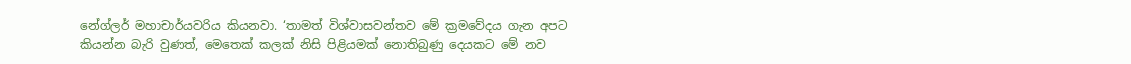නේග්ලර් මහාචාර්යවරිය කියනවා. ‘තාමත් විශ්වාසවන්තව මේ ක්‍රමවේදය ගැන අපට කියන්න බැරි වුණත්, මෙතෙක් කලක් නිසි පිළියමක් නොතිබුණු දෙයකට මේ නව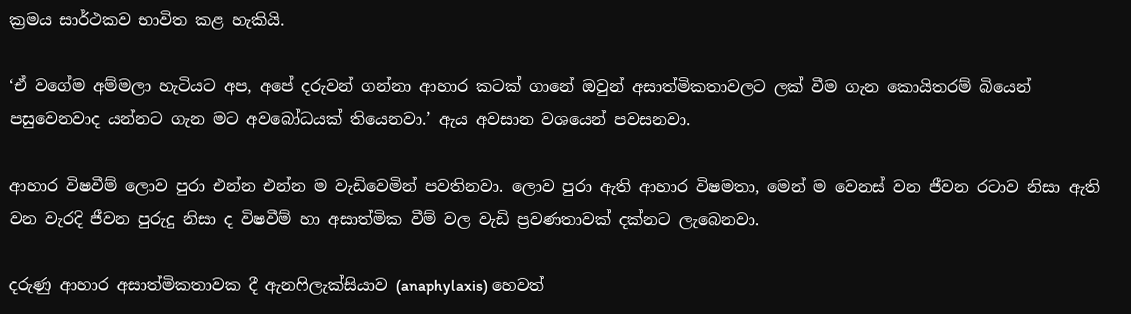ක්‍රමය සාර්ථකව භාවිත කළ හැකියි.

‘ඒ වගේම අම්මලා හැටියට අප, අපේ දරුවන් ගන්නා ආහාර කටක් ගානේ ඔවුන් අසාත්මිකතාවලට ලක් වීම ගැන කොයිතරම් බියෙන් පසුවෙනවාද යන්නට ගැන මට අවබෝධයක් තියෙනවා.’ ඇය අවසාන වශයෙන් පවසනවා.

ආහාර විෂවීම් ලොව පුරා එන්න එන්න ම වැඩිවෙමින් පවතිනවා. ලොව පුරා ඇති ආහාර විෂමතා, මෙන් ම වෙනස් වන ජීවන රටාව නිසා ඇති වන වැරදි ජීවන පුරුදු නිසා ද විෂවීම් හා අසාත්මික වීම් වල වැඩි ප්‍රවණතාවක් දක්නට ලැබෙනවා.

දරුණු ආහාර අසාත්මිකතාවක දී ඇනෆිලැක්සියාව (anaphylaxis) හෙවත්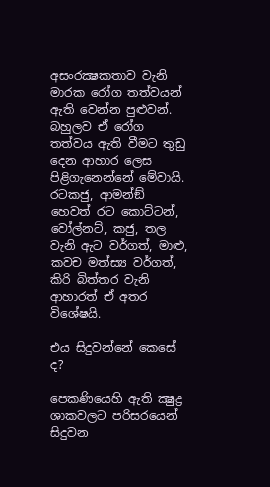අසංරක්‍ෂකතාව වැනි මාරක රෝග තත්වයන් ඇති වෙන්න පුළුවන්. බහුලව ඒ රෝග තත්වය ඇති වීමට තුඩු දෙන ආහාර ලෙස පිළිගැනෙන්නේ මේවායි. රටකජු, ආමන්ඞ් හෙවත් රට කොට්ටන්, වෝල්නට්, කජු, තල වැනි ඇට වර්ගත්, මාළු, කවච මත්ස්‍ය වර්ගත්, කිරි බිත්තර වැනි ආහාරත් ඒ අතර විශේෂයි.

එය සිදුවන්නේ කෙසේ ද?

පෙකණියෙහි ඇති ක්‍ෂුද්‍ර ශාකවලට පරිසරයෙන් සිදුවන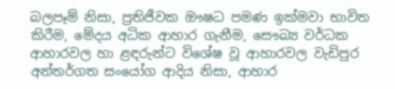බලපෑම් නිසා, ප්‍රතිජීවක ඖෂධ පමණ ඉක්මවා භාවිත කිරීම, මේදය අධික ආහාර ගැනීම, සෞඛ්‍ය වර්ධක ආහාරවල හා ළඳරුන්ට විශේෂ වූ ආහාරවල වැඩිපුර අන්තර්ගත සංයෝග ආදිය නිසා, ආහාර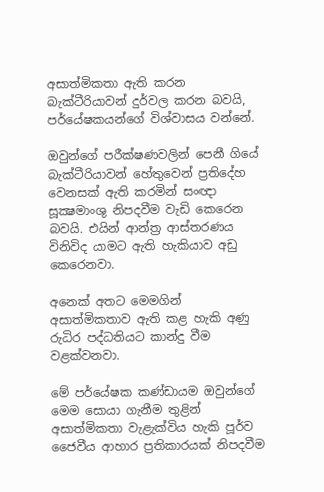අසාත්මිකතා ඇති කරන බැක්ටීරියාවන් දුර්වල කරන බවයි, පර්යේෂකයන්ගේ විශ්වාසය වන්නේ.

ඔවුන්ගේ පරීක්ෂණවලින් පෙනී ගියේ බැක්ටීරියාවන් හේතුවෙන් ප්‍රතිදේහ වෙනසක් ඇති කරමින් සංඥා සූක්‍ෂමාංශු නිපදවීම වැඩි කෙරෙන බවයි. එයින් ආන්ත්‍ර ආස්තරණය විනිවිද යාමට ඇති හැකියාව අඩු කෙරෙනවා.

අනෙක් අතට මෙමගින් අසාත්මිකතාව ඇති කළ හැකි අණු රුධිර පද්ධතියට කාන්දු වීම වළක්වනවා.

මේ පර්යේෂක කණ්ඩායම ඔවුන්ගේ මෙම සොයා ගැනීම තුළින් අසාත්මිකතා වැළැක්විය හැකි පූර්ව ජෛවීය ආහාර ප්‍රතිකාරයක් නිපදවීම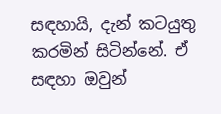සඳහායි, දැන් කටයුතු කරමින් සිටින්නේ. ඒ සඳහා ඔවුන්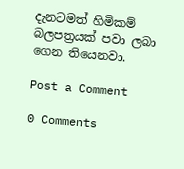දැනටමත් හිමිකම් බලපත්‍රයක් පවා ලබා ගෙන තියෙනවා.

Post a Comment

0 Comments